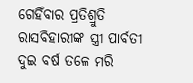ଗେହିଁବାର ପ୍ରତିଶ୍ରୁତି
ରାସବିହାରୀଙ୍କ ସ୍ତ୍ରୀ ପାର୍ବତୀ ଦୁଇ ବର୍ଷ ତଳେ ମରି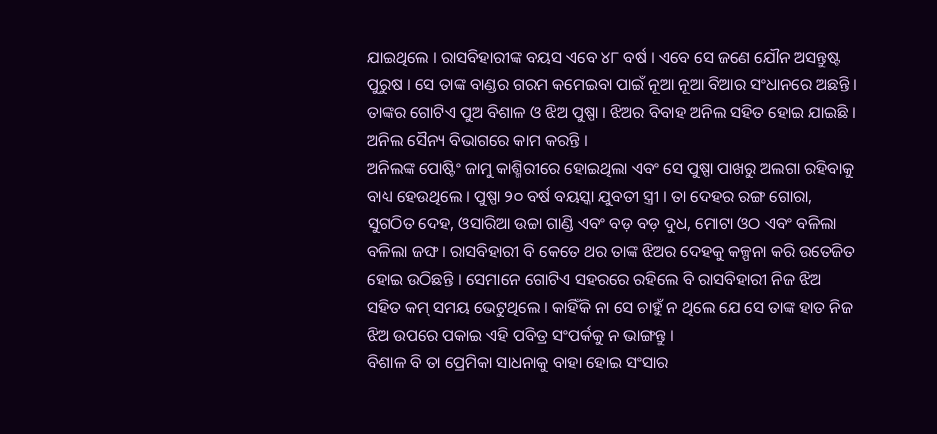ଯାଇଥିଲେ । ରାସବିହାରୀଙ୍କ ବୟସ ଏବେ ୪୮ ବର୍ଷ । ଏବେ ସେ ଜଣେ ଯୌନ ଅସନ୍ତୁଷ୍ଟ ପୁରୁଷ । ସେ ତାଙ୍କ ବାଣ୍ଡର ଗରମ କମେଇବା ପାଇଁ ନୂଆ ନୂଆ ବିଆର ସଂଧାନରେ ଅଛନ୍ତି । ତାଙ୍କର ଗୋଟିଏ ପୁଅ ବିଶାଳ ଓ ଝିଅ ପୁଷ୍ପା । ଝିଅର ବିବାହ ଅନିଲ ସହିତ ହୋଇ ଯାଇଛି । ଅନିଲ ସୈନ୍ୟ ବିଭାଗରେ କାମ କରନ୍ତି ।
ଅନିଲଙ୍କ ପୋଷ୍ଟିଂ ଜାମୁ କାଶ୍ମିରୀରେ ହୋଇଥିଲା ଏବଂ ସେ ପୁଷ୍ପା ପାଖରୁ ଅଲଗା ରହିବାକୁ ବାଧ୍ୟ ହେଉଥିଲେ । ପୁଷ୍ପା ୨୦ ବର୍ଷ ବୟସ୍କା ଯୁବତୀ ସ୍ତ୍ରୀ । ତା ଦେହର ରଙ୍ଗ ଗୋରା, ସୁଗଠିତ ଦେହ, ଓସାରିଆ ଉଚ୍ଚା ଗାଣ୍ଡି ଏବଂ ବଡ଼ ବଡ଼ ଦୁଧ, ମୋଟା ଓଠ ଏବଂ ବଳିଲା ବଳିଲା ଜଙ୍ଘ । ରାସବିହାରୀ ବି କେତେ ଥର ତାଙ୍କ ଝିଅର ଦେହକୁ କଳ୍ପନା କରି ଉତେଜିତ ହୋଇ ଉଠିଛନ୍ତି । ସେମାନେ ଗୋଟିଏ ସହରରେ ରହିଲେ ବି ରାସବିହାରୀ ନିଜ ଝିଅ ସହିତ କମ୍ ସମୟ ଭେଟୁଥିଲେ । କାହିଁକି ନା ସେ ଚାହୁଁ ନ ଥିଲେ ଯେ ସେ ତାଙ୍କ ହାତ ନିଜ ଝିଅ ଉପରେ ପକାଇ ଏହି ପବିତ୍ର ସଂପର୍କକୁ ନ ଭାଙ୍ଗନ୍ତୁ ।
ବିଶାଳ ବି ତା ପ୍ରେମିକା ସାଧନାକୁ ବାହା ହୋଇ ସଂସାର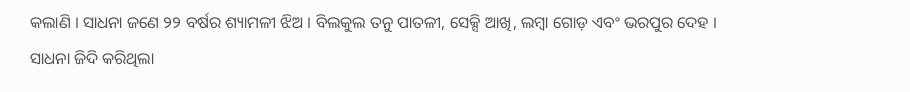କଲାଣି । ସାଧନା ଜଣେ ୨୨ ବର୍ଷର ଶ୍ୟାମଳୀ ଝିଅ । ବିଲକୁଲ ତନୁ ପାତଳୀ, ସେକ୍ସି ଆଖି, ଲମ୍ବା ଗୋଡ଼ ଏବଂ ଭରପୁର ଦେହ । ସାଧନା ଜିଦି କରିଥିଲା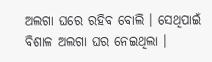ଅଲଗା ଘରେ ରହିବ ବୋଲି । ସେଥିପାଇଁ ବିଶାଳ ଅଲଗା ଘର ନେଇଥିଲା ।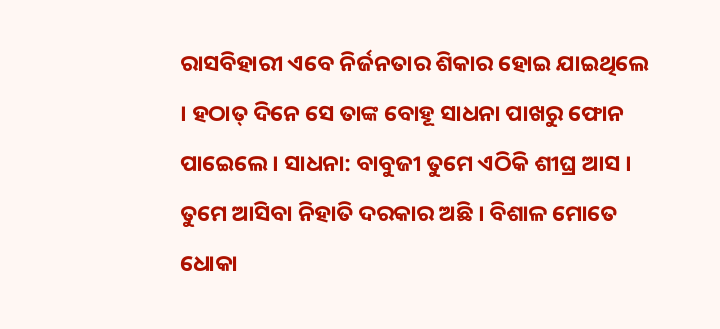ରାସବିହାରୀ ଏବେ ନିର୍ଜନତାର ଶିକାର ହୋଇ ଯାଇଥିଲେ । ହଠାତ୍ ଦିନେ ସେ ତାଙ୍କ ବୋହୂ ସାଧନା ପାଖରୁ ଫୋନ ପାଇେଲେ । ସାଧନା: ବାବୁଜୀ ତୁମେ ଏଠିକି ଶୀଘ୍ର ଆସ । ତୁମେ ଆସିବା ନିହାତି ଦରକାର ଅଛି । ବିଶାଳ ମୋତେ ଧୋକା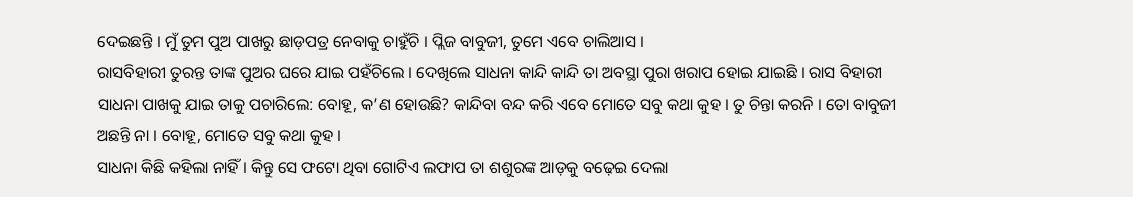ଦେଇଛନ୍ତି । ମୁଁ ତୁମ ପୁଅ ପାଖରୁ ଛାଡ଼ପତ୍ର ନେବାକୁ ଚାହୁଁଚି । ପ୍ଲିଜ ବାବୁଜୀ, ତୁମେ ଏବେ ଚାଲିଆସ ।
ରାସବିହାରୀ ତୁରନ୍ତ ତାଙ୍କ ପୁଅର ଘରେ ଯାଇ ପହଁଚିଲେ । ଦେଖିଲେ ସାଧନା କାନ୍ଦି କାନ୍ଦି ତା ଅବସ୍ଥା ପୁରା ଖରାପ ହୋଇ ଯାଇଛି । ରାସ ବିହାରୀ ସାଧନା ପାଖକୁ ଯାଇ ତାକୁ ପଚାରିଲେ: ବୋହୂ, କ’ଣ ହୋଉଛି? କାନ୍ଦିବା ବନ୍ଦ କରି ଏବେ ମୋତେ ସବୁ କଥା କୁହ । ତୁ ଚିନ୍ତା କରନି । ତୋ ବାବୁଜୀ ଅଛନ୍ତି ନା । ବୋହୂ, ମୋତେ ସବୁ କଥା କୁହ ।
ସାଧନା କିଛି କହିଲା ନାହିଁ । କିନ୍ତୁ ସେ ଫଟୋ ଥିବା ଗୋଟିଏ ଲଫାପ ତା ଶଶୁରଙ୍କ ଆଡ଼କୁ ବଢ଼େଇ ଦେଲା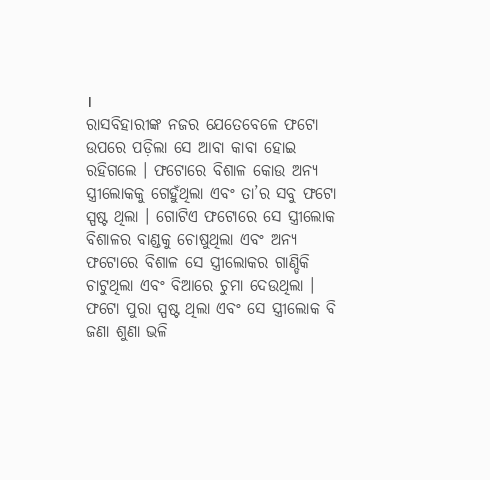।
ରାସବିହାରୀଙ୍କ ନଜର ଯେତେବେଳେ ଫଟୋ ଉପରେ ପଡ଼ିଲା ସେ ଆବା କାବା ହୋଇ ରହିଗଲେ । ଫଟୋରେ ବିଶାଳ କୋଉ ଅନ୍ୟ ସ୍ତ୍ରୀଲୋକକୁ ଗେହୁଁଥିଲା ଏବଂ ତା’ର ସବୁ ଫଟୋ ସ୍ପଷ୍ଟ ଥିଲା । ଗୋଟିଏ ଫଟୋରେ ସେ ସ୍ତ୍ରୀଲୋକ ବିଶାଳର ବାଣ୍ଡକୁ ଚୋଷୁଥିଲା ଏବଂ ଅନ୍ୟ ଫଟୋରେ ବିଶାଳ ସେ ସ୍ତ୍ରୀଲୋକର ଗାଣ୍ଡିକି ଚାଟୁଥିଲା ଏବଂ ବିଆରେ ଚୁମା ଦେଉଥିଲା । ଫଟୋ ପୁରା ସ୍ପଷ୍ଟ ଥିଲା ଏବଂ ସେ ସ୍ତ୍ରୀଲୋକ ବି ଜଣା ଶୁଣା ଭଳି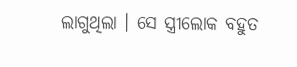ଲାଗୁଥିଲା । ସେ ସ୍ତ୍ରୀଲୋକ ବହୁତ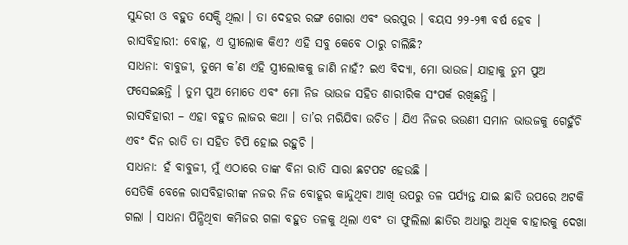ସୁନ୍ଦରୀ ଓ ବହୁତ ସେକ୍ସି ଥିଲା । ତା ଦେହର ରଙ୍ଗ ଗୋରା ଏବଂ ଭରପୁର । ବୟସ ୨୨-୨୩ ବର୍ଷ ହେବ । ରାସବିହାରୀ: ବୋହୂ, ଏ ସ୍ତ୍ରୀଲୋକ କିଏ? ଏହି ସବୁ କେବେ ଠାରୁ ଚାଲିଛି?
ସାଧନା: ବାବୁଜୀ, ତୁମେ କ’ଣ ଏହି ସ୍ତ୍ରୀଲୋକକୁ ଜାଣି ନାହଁ? ଇଏ ବିଦ୍ୟା, ମୋ ଭାଉଜ। ଯାହାକୁ ତୁମ ପୁଅ ଫସେଇଛନ୍ତି । ତୁମ ପୁଅ ମୋତେ ଏବଂ ମୋ ନିଜ ଭାଉଜ ସହିତ ଶାରୀରିକ ସଂପର୍କ ରଖିଛନ୍ତି ।
ରାସବିହାରୀ – ଏହା ବହୁତ ଲାଜର କଥା । ତା’ର ମରିଯିବା ଉଚିତ । ଯିଏ ନିଜର ଭଉଣୀ ସମାନ ଭାଉଜକୁ ଗେହୁଁଚି ଏବଂ ଦିନ ରାତି ତା ସହିତ ଚିପି ହୋଇ ରହୁଚି ।
ସାଧନା: ହଁ ବାବୁଜୀ, ମୁଁ ଏଠାରେ ତାଙ୍କ ବିନା ରାତି ସାରା ଛଟପଟ ହେଉଛି ।
ସେତିକି ବେଳେ ରାସବିହାରୀଙ୍କ ନଜର ନିଜ ବୋହୂର କାନ୍ଦୁଥିବା ଆଖି ଉପରୁ ତଳ ପର୍ଯ୍ୟନ୍ତ ଯାଇ ଛାତି ଉପରେ ଅଟକି ଗଲା । ସାଧନା ପିନ୍ଧିଥିବା କମିଜର ଗଳା ବହୁତ ତଳକୁ ଥିଲା ଏବଂ ତା ଫୁଲିଲା ଛାତିର ଅଧାରୁ ଅଧିକ ବାହାରକୁ ଦେଖା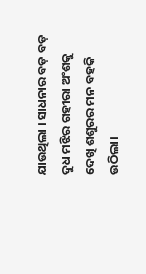ଯାଉଥିଲା । ସାଧନାର ବଡ଼ ବଡ଼ ଦୁଧ ମଝିର ଗହୀରା ଅଂଶକୁ ଦେଖି ଶଶୁରର ମନ ବହକି ଉଠିଲା।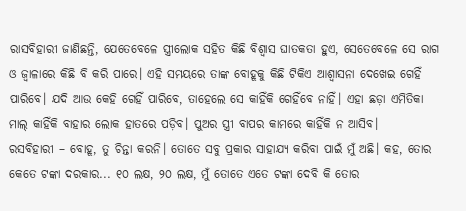ରାସବିହାରୀ ଜାଣିଛନ୍ତି, ଯେତେବେଳେ ସ୍ତ୍ରୀଲୋକ ସହିତ କିଛି ବିଶ୍ବାସ ଘାତକତା ହୁଏ, ସେତେବେଳେ ସେ ରାଗ ଓ ଜ୍ବାଳାରେ କିଛି ବି କରି ପାରେ। ଏହି ସମୟରେ ତାଙ୍କ ବୋହୂକୁ କିଛି ଟିକିଏ ଆଶ୍ବାସନା ଦେଖେଇ ଗେହିଁ ପାରିବେ। ଯଦି ଆଉ କେହି ଗେହିଁ ପାରିବେ, ତାହେଲେ ସେ କାହିଁକି ଗେହିଁବେ ନାହିଁ। ଏହା ଛଡ଼ା ଏମିତିକା ମାଲ୍ କାହିଁକି ବାହାର ଲୋକ ହାତରେ ପଡ଼ିବ। ପୁଅର ସ୍ତ୍ରୀ ବାପର କାମରେ କାହିଁକି ନ ଆସିବ।
ରସବିହାରୀ – ବୋହୂ, ତୁ ଚିନ୍ତା କରନି। ତୋତେ ସବୁ ପ୍ରକାର ସାହାଯ୍ୟ କରିବା ପାଇଁ ମୁଁ ଅଛି। କହ, ତୋର କେତେ ଟଙ୍କା ଦରକାର... ୧୦ ଲକ୍ଷ, ୨୦ ଲକ୍ଷ, ମୁଁ ତୋତେ ଏତେ ଟଙ୍କା ଦେବି କି ତୋର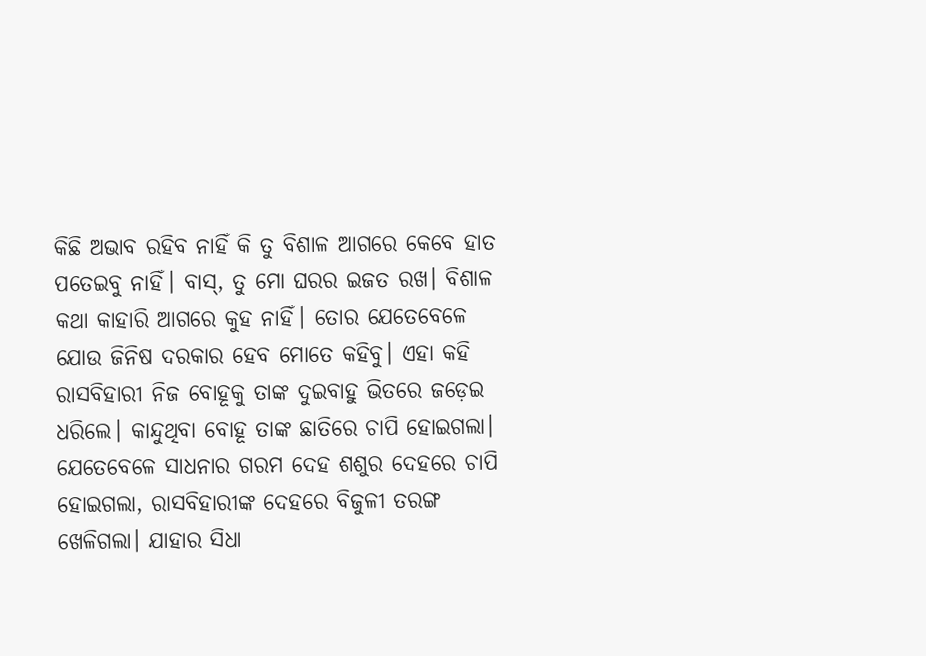କିଛି ଅଭାବ ରହିବ ନାହିଁ କି ତୁ ବିଶାଳ ଆଗରେ କେବେ ହାତ ପତେଇବୁ ନାହିଁ। ବାସ୍, ତୁ ମୋ ଘରର ଇଜତ ରଖ। ବିଶାଳ କଥା କାହାରି ଆଗରେ କୁହ ନାହିଁ। ତୋର ଯେତେବେଳେ ଯୋଉ ଜିନିଷ ଦରକାର ହେବ ମୋତେ କହିବୁ। ଏହା କହି ରାସବିହାରୀ ନିଜ ବୋହୂକୁ ତାଙ୍କ ଦୁଇବାହୁ ଭିତରେ ଜଡ଼େଇ ଧରିଲେ। କାନ୍ଦୁଥିବା ବୋହୂ ତାଙ୍କ ଛାତିରେ ଚାପି ହୋଇଗଲା। ଯେତେବେଳେ ସାଧନାର ଗରମ ଦେହ ଶଶୁର ଦେହରେ ଚାପି ହୋଇଗଲା, ରାସବିହାରୀଙ୍କ ଦେହରେ ବିଜୁଳୀ ତରଙ୍ଗ ଖେଳିଗଲା। ଯାହାର ସିଧା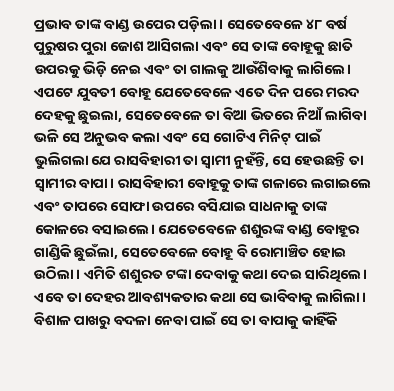ପ୍ରଭାବ ତାଙ୍କ ବାଣ୍ଡ ଉପେର ପଡ଼ିଲା। ସେତେବେଳେ ୪୮ ବର୍ଷ ପୁରୁଷର ପୁରା ଜୋଶ ଆସିଗଲା ଏବଂ ସେ ତାଙ୍କ ବୋହୂକୁ ଛାତି ଉପରକୁ ଭିଡ଼ି ନେଇ ଏବଂ ତା ଗାଲକୁ ଆଉଁଶିବାକୁ ଲାଗିଲେ।
ଏପଟେ ଯୁବତୀ ବୋହୂ ଯେତେବେଳେ ଏତେ ଦିନ ପରେ ମରଦ ଦେହକୁ ଛୁଇଲା, ସେତେବେଳେ ତା ବିଆ ଭିତରେ ନିଆଁ ଲାଗିବା ଭଳି ସେ ଅନୁଭବ କଲା ଏବଂ ସେ ଗୋଟିଏ ମିନିଟ୍ ପାଇଁ ଭୁଲିଗଲା ଯେ ରାସବିହାରୀ ତା ସ୍ବାମୀ ନୁହଁନ୍ତି, ସେ ହେଉଛନ୍ତି ତା ସ୍ବାମୀର ବାପା। ରାସବିହାରୀ ବୋହୂକୁ ତାଙ୍କ ଗଳାରେ ଲଗାଇଲେ ଏବଂ ତାପରେ ସୋଫା ଉପରେ ବସିଯାଇ ସାଧନାକୁ ତାଙ୍କ କୋଳରେ ବସାଇଲେ। ଯେତେବେଳେ ଶଶୁରଙ୍କ ବାଣ୍ଡ ବୋହୂର ଗାଣ୍ଡିକି ଛୁଇଁଲା, ସେତେବେଳେ ବୋହୂ ବି ରୋମାଞ୍ଚିତ ହୋଇ ଉଠିଲା। ଏମିତି ଶଶୁରତ ଟଙ୍କା ଦେବାକୁ କଥା ଦେଇ ସାରିଥିଲେ। ଏବେ ତା ଦେହର ଆବଶ୍ୟକତାର କଥା ସେ ଭାବିବାକୁ ଲାଗିଲା। ବିଶାଳ ପାଖରୁ ବଦଳା ନେବା ପାଇଁ ସେ ତା ବାପାକୁ କାହିଁକି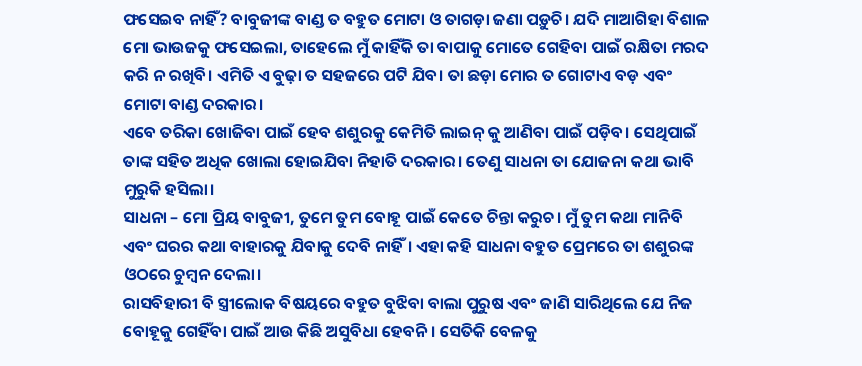ଫସେଇବ ନାହିଁ? ବାବୁଜୀଙ୍କ ବାଣ୍ଡ ତ ବହୁତ ମୋଟା ଓ ତାଗଡ଼ା ଜଣା ପଡ଼ୁଚି। ଯଦି ମାଆଗିହା ବିଶାଳ ମୋ ଭାଉଜକୁ ଫସେଇଲା, ତାହେଲେ ମୁଁ କାହିଁକି ତା ବାପାକୁ ମୋତେ ଗେହିବା ପାଇଁ ରକ୍ଷିତା ମରଦ କରି ନ ରଖିବି। ଏମିତି ଏ ବୁଢ଼ା ତ ସହଜରେ ପଟି ଯିବ। ତା ଛଡ଼ା ମୋର ତ ଗୋଟାଏ ବଡ଼ ଏବଂ ମୋଟା ବାଣ୍ଡ ଦରକାର।
ଏବେ ତରିକା ଖୋଜିବା ପାଇଁ ହେବ ଶଶୁରକୁ କେମିତି ଲାଇନ୍ କୁ ଆଣିବା ପାଇଁ ପଡ଼ିବ। ସେଥିପାଇଁ ତାଙ୍କ ସହିତ ଅଧିକ ଖୋଲା ହୋଇଯିବା ନିହାତି ଦରକାର। ତେଣୁ ସାଧନା ତା ଯୋଜନା କଥା ଭାବି ମୁରୁକି ହସିଲା।
ସାଧନା – ମୋ ପ୍ରିୟ ବାବୁଜୀ, ତୁମେ ତୁମ ବୋହୂ ପାଇଁ କେତେ ଚିନ୍ତା କରୁଚ। ମୁଁ ତୁମ କଥା ମାନିବି ଏବଂ ଘରର କଥା ବାହାରକୁ ଯିବାକୁ ଦେବି ନାହିଁ। ଏହା କହି ସାଧନା ବହୁତ ପ୍ରେମରେ ତା ଶଶୁରଙ୍କ ଓଠରେ ଚୁମ୍ବନ ଦେଲା।
ରାସବିହାରୀ ବି ସ୍ତ୍ରୀଲୋକ ବିଷୟରେ ବହୁତ ବୁଝିବା ବାଲା ପୁରୁଷ ଏବଂ ଜାଣି ସାରିଥିଲେ ଯେ ନିଜ ବୋହୂକୁ ଗେହିଁବା ପାଇଁ ଆଉ କିଛି ଅସୁବିଧା ହେବନି। ସେତିକି ବେଳକୁ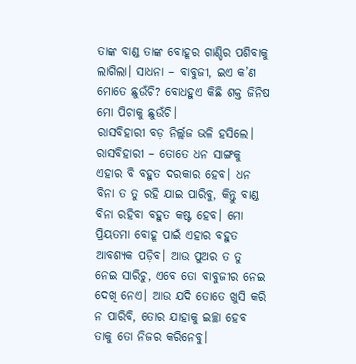ତାଙ୍କ ବାଣ୍ଡ ତାଙ୍କ ବୋହୂର ଗାଣ୍ଡିର ପଶିବାକୁ ଲାଗିଲା। ସାଧନା – ବାବୁଜୀ, ଇଏ କ’ଣ ମୋତେ ଛୁଉଁଚି? ବୋଧହୁଏ କିଛି ଶକ୍ତ ଜିନିଷ ମୋ ପିଚାକୁ ଛୁଉଁଚି।
ରାସବିହାରୀ ବଡ଼ ନିର୍ଲ୍ଲଜ ଭଳି ହସିଲେ। ରାସବିହାରୀ – ତୋତେ ଧନ ସାଙ୍ଗକୁ ଏହାର ବି ବହୁତ ଦରକାର ହେବ। ଧନ ବିନା ତ ତୁ ରହି ଯାଇ ପାରିବୁ, କିନ୍ତୁ ବାଣ୍ଡ ବିନା ରହିବା ବହୁତ କଷ୍ଟ ହେବ। ମୋ ପ୍ରିୟତମା ବୋହୂ ପାଇଁ ଏହାର ବହୁତ ଆବଶ୍ୟକ ପଡ଼ିବ। ଆଉ ପୁଅର ତ ତୁ ନେଇ ସାରିଚୁ, ଏବେ ତୋ ବାବୁଜୀର ନେଇ ଦେଖି ନେଏ। ଆଉ ଯଦି ତୋତେ ଖୁସି କରି ନ ପାରିବି, ତୋର ଯାହାକୁ ଇଚ୍ଛା ହେବ ତାକୁ ତୋ ନିଜର କରିନେବୁ।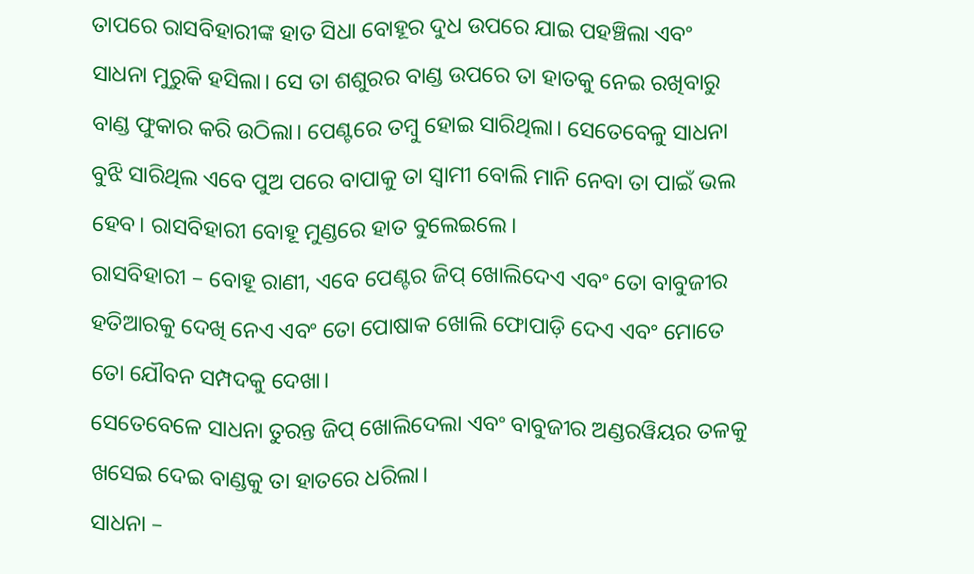ତାପରେ ରାସବିହାରୀଙ୍କ ହାତ ସିଧା ବୋହୂର ଦୁଧ ଉପରେ ଯାଇ ପହଞ୍ଚିଲା ଏବଂ ସାଧନା ମୁରୁକି ହସିଲା। ସେ ତା ଶଶୁରର ବାଣ୍ଡ ଉପରେ ତା ହାତକୁ ନେଇ ରଖିବାରୁ ବାଣ୍ଡ ଫୁକାର କରି ଉଠିଲା। ପେଣ୍ଟରେ ତମ୍ବୁ ହୋଇ ସାରିଥିଲା। ସେତେବେଳୁ ସାଧନା ବୁଝି ସାରିଥିଲ ଏବେ ପୁଅ ପରେ ବାପାକୁ ତା ସ୍ବାମୀ ବୋଲି ମାନି ନେବା ତା ପାଇଁ ଭଲ ହେବ। ରାସବିହାରୀ ବୋହୂ ମୁଣ୍ଡରେ ହାତ ବୁଲେଇଲେ।
ରାସବିହାରୀ – ବୋହୂ ରାଣୀ, ଏବେ ପେଣ୍ଟର ଜିପ୍ ଖୋଲିଦେଏ ଏବଂ ତୋ ବାବୁଜୀର ହତିଆରକୁ ଦେଖି ନେଏ ଏବଂ ତୋ ପୋଷାକ ଖୋଲି ଫୋପାଡ଼ି ଦେଏ ଏବଂ ମୋତେ ତୋ ଯୌବନ ସମ୍ପଦକୁ ଦେଖା।
ସେତେବେଳେ ସାଧନା ତୁରନ୍ତ ଜିପ୍ ଖୋଲିଦେଲା ଏବଂ ବାବୁଜୀର ଅଣ୍ଡରୱିୟର ତଳକୁ ଖସେଇ ଦେଇ ବାଣ୍ଡକୁ ତା ହାତରେ ଧରିଲା।
ସାଧନା –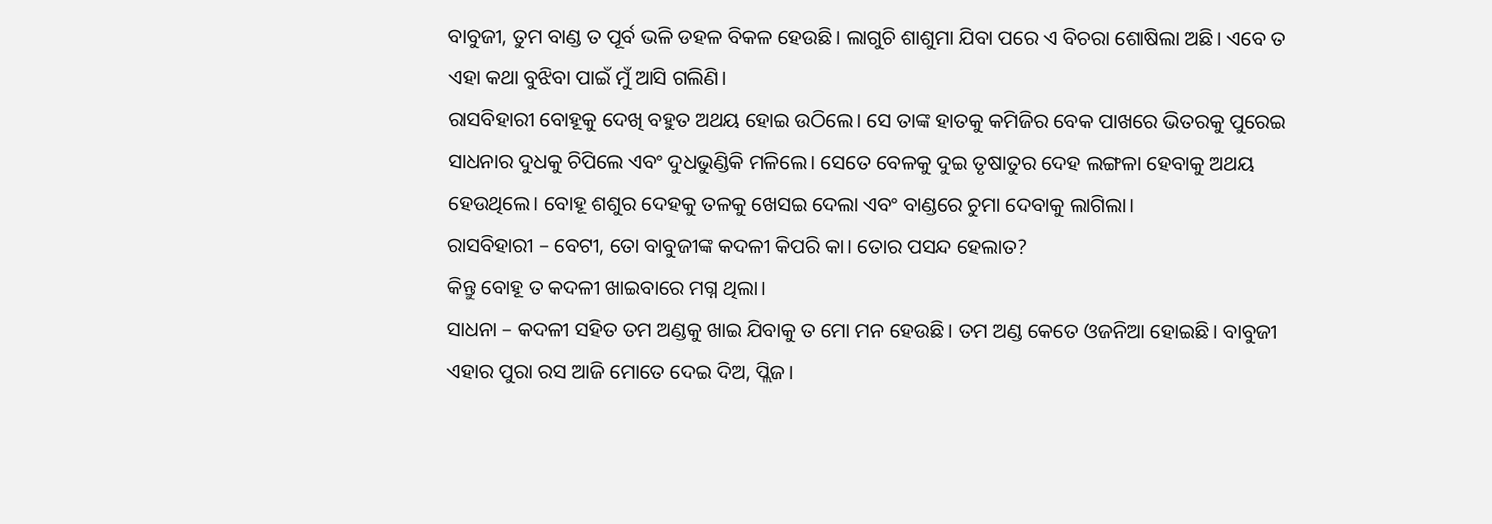ବାବୁଜୀ, ତୁମ ବାଣ୍ଡ ତ ପୂର୍ବ ଭଳି ଡହଳ ବିକଳ ହେଉଛି। ଲାଗୁଚି ଶାଶୁମା ଯିବା ପରେ ଏ ବିଚରା ଶୋଷିଲା ଅଛି। ଏବେ ତ ଏହା କଥା ବୁଝିବା ପାଇଁ ମୁଁ ଆସି ଗଲିଣି।
ରାସବିହାରୀ ବୋହୂକୁ ଦେଖି ବହୁତ ଅଥୟ ହୋଇ ଉଠିଲେ। ସେ ତାଙ୍କ ହାତକୁ କମିଜିର ବେକ ପାଖରେ ଭିତରକୁ ପୁରେଇ ସାଧନାର ଦୁଧକୁ ଚିପିଲେ ଏବଂ ଦୁଧଭୁଣ୍ଡିକି ମଳିଲେ। ସେତେ ବେଳକୁ ଦୁଇ ତୃଷାତୁର ଦେହ ଲଙ୍ଗଳା ହେବାକୁ ଅଥୟ ହେଉଥିଲେ। ବୋହୂ ଶଶୁର ଦେହକୁ ତଳକୁ ଖେସଇ ଦେଲା ଏବଂ ବାଣ୍ଡରେ ଚୁମା ଦେବାକୁ ଲାଗିଲା।
ରାସବିହାରୀ – ବେଟୀ, ତୋ ବାବୁଜୀଙ୍କ କଦଳୀ କିପରି କା। ତୋର ପସନ୍ଦ ହେଲାତ?
କିନ୍ତୁ ବୋହୂ ତ କଦଳୀ ଖାଇବାରେ ମଗ୍ନ ଥିଲା।
ସାଧନା – କଦଳୀ ସହିତ ତମ ଅଣ୍ଡକୁ ଖାଇ ଯିବାକୁ ତ ମୋ ମନ ହେଉଛି। ତମ ଅଣ୍ଡ କେତେ ଓଜନିଆ ହୋଇଛି। ବାବୁଜୀ ଏହାର ପୁରା ରସ ଆଜି ମୋତେ ଦେଇ ଦିଅ, ପ୍ଲିଜ।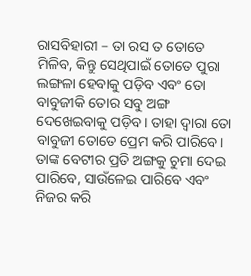ରାସବିହାରୀ – ତା ରସ ତ ତୋତେ ମିଳିବ, କିନ୍ତୁ ସେଥିପାଇଁ ତୋତେ ପୁରା ଲଙ୍ଗଳା ହେବାକୁ ପଡ଼ିବ ଏବଂ ତୋ ବାବୁଜୀକି ତୋର ସବୁ ଅଙ୍ଗ ଦେଖେଇବାକୁ ପଡ଼ିବ। ତାହା ଦ୍ବାରା ତୋ ବାବୁଜୀ ତୋତେ ପ୍ରେମ କରି ପାରିବେ। ତାଙ୍କ ବେଟୀର ପ୍ରତି ଅଙ୍ଗକୁ ଚୁମା ଦେଇ ପାରିବେ, ସାଉଁଳେଇ ପାରିବେ ଏବଂ ନିଜର କରି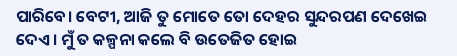ପାରିବେ। ବେଟୀ, ଆଜି ତୁ ମୋତେ ତୋ ଦେହର ସୁନ୍ଦରପଣ ଦେଖେଇ ଦେଏ। ମୁଁ ତ କଳ୍ପନା କଲେ ବି ଉତେଜିତ ହୋଇ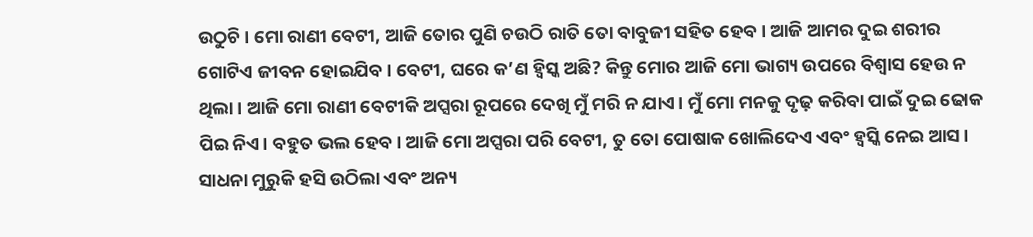ଉଠୁଚି। ମୋ ରାଣୀ ବେଟୀ, ଆଜି ତୋର ପୁଣି ଚଉଠି ରାତି ତୋ ବାବୁଜୀ ସହିତ ହେବ। ଆଜି ଆମର ଦୁଇ ଶରୀର ଗୋଟିଏ ଜୀବନ ହୋଇଯିବ। ବେଟୀ, ଘରେ କ’ଣ ହ୍ବିସ୍କ ଅଛି? କିନ୍ତୁ ମୋର ଆଜି ମୋ ଭାଗ୍ୟ ଉପରେ ବିଶ୍ବାସ ହେଉ ନ ଥିଲା। ଆଜି ମୋ ରାଣୀ ବେଟୀକି ଅପ୍ସରା ରୂପରେ ଦେଖି ମୁଁ ମରି ନ ଯାଏ। ମୁଁ ମୋ ମନକୁ ଦୃଢ଼ କରିବା ପାଇଁ ଦୁଇ ଢୋକ ପିଇ ନିଏ। ବହୁତ ଭଲ ହେବ। ଆଜି ମୋ ଅପ୍ସରା ପରି ବେଟୀ, ତୁ ତୋ ପୋଷାକ ଖୋଲିଦେଏ ଏବଂ ହ୍ବସ୍କି ନେଇ ଆସ।
ସାଧନା ମୁରୁକି ହସି ଉଠିଲା ଏବଂ ଅନ୍ୟ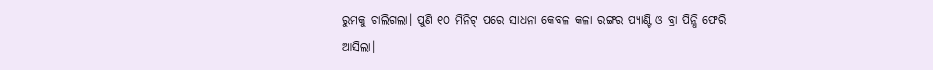ରୁମକୁ ଚାଲିଗଲା। ପୁଣି ୧୦ ମିନିଟ୍ ପରେ ସାଧନା କେବଳ କଳା ରଙ୍ଗର ପ୍ୟାଣ୍ଟି ଓ ବ୍ରା ପିନ୍ଧି ଫେରି ଆସିଲା।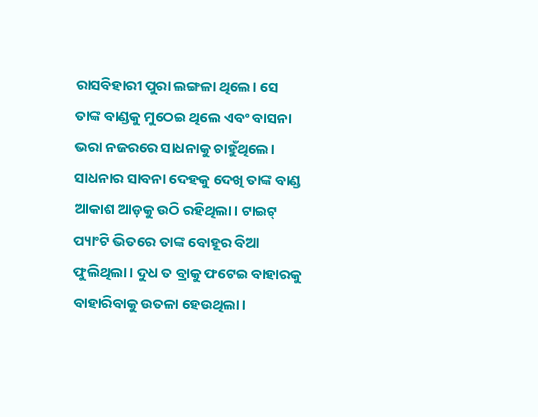ରାସବିହାରୀ ପୁରା ଲଙ୍ଗଳା ଥିଲେ। ସେ ତାଙ୍କ ବାଣ୍ଡକୁ ମୁଠେଇ ଥିଲେ ଏବଂ ବାସନା ଭରା ନଜରରେ ସାଧନାକୁ ଚାହୁଁଥିଲେ। ସାଧନାର ସାବନା ଦେହକୁ ଦେଖି ତାଙ୍କ ବାଣ୍ଡ ଆକାଶ ଆଡ଼କୁ ଉଠି ରହିଥିଲା। ଟାଇଟ୍ ପ୍ୟାଂଟି ଭିତରେ ତାଙ୍କ ବୋହୂର ବିଆ ଫୁଲିଥିଲା। ଦୁଧ ତ ବ୍ରାକୁ ଫଟେଇ ବାହାରକୁ ବାହାରିବାକୁ ଉତଳା ହେଉଥିଲା।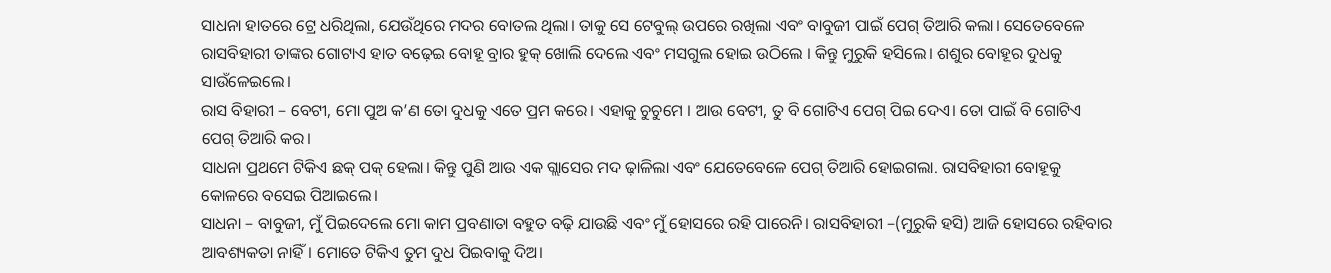ସାଧନା ହାତରେ ଟ୍ରେ ଧରିଥିଲା, ଯେଉଁଥିରେ ମଦର ବୋତଲ ଥିଲା। ତାକୁ ସେ ଟେବୁଲ୍ ଉପରେ ରଖିଲା ଏବଂ ବାବୁଜୀ ପାଇଁ ପେଗ୍ ତିଆରି କଲା। ସେତେବେଳେ ରାସବିହାରୀ ତାଙ୍କର ଗୋଟାଏ ହାତ ବଢ଼େଇ ବୋହୂ ବ୍ରାର ହୁକ୍ ଖୋଲି ଦେଲେ ଏବଂ ମସଗୁଲ ହୋଇ ଉଠିଲେ । କିନ୍ତୁ ମୁରୁକି ହସିଲେ। ଶଶୁର ବୋହୂର ଦୁଧକୁ ସାଉଁଳେଇଲେ।
ରାସ ବିହାରୀ – ବେଟୀ, ମୋ ପୁଅ କ’ଣ ତୋ ଦୁଧକୁ ଏତେ ପ୍ରମ କରେ। ଏହାକୁ ଚୁଚୁମେ । ଆଉ ବେଟୀ, ତୁ ବି ଗୋଟିଏ ପେଗ୍ ପିଇ ଦେଏ। ତୋ ପାଇଁ ବି ଗୋଟିଏ ପେଗ୍ ତିଆରି କର।
ସାଧନା ପ୍ରଥମେ ଟିକିଏ ଛକ୍ ପକ୍ ହେଲା। କିନ୍ତୁ ପୁଣି ଆଉ ଏକ ଗ୍ଲାସେର ମଦ ଢ଼ାଳିଲା ଏବଂ ଯେତେବେଳେ ପେଗ୍ ତିଆରି ହୋଇଗଲା. ରାସବିହାରୀ ବୋହୂକୁ କୋଳରେ ବସେଇ ପିଆଇଲେ।
ସାଧନା – ବାବୁଜୀ, ମୁଁ ପିଇଦେଲେ ମୋ କାମ ପ୍ରବଣାତା ବହୁତ ବଢ଼ି ଯାଉଛି ଏବଂ ମୁଁ ହୋସରେ ରହି ପାରେନି। ରାସବିହାରୀ –(ମୁରୁକି ହସି) ଆଜି ହୋସରେ ରହିବାର ଆବଶ୍ୟକତା ନାହିଁ। ମୋତେ ଟିକିଏ ତୁମ ଦୁଧ ପିଇବାକୁ ଦିଅ।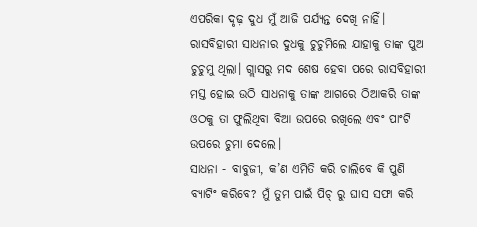ଏପରିକା ଦୃଢ଼ ଦୁଧ ମୁଁ ଆଜି ପର୍ଯ୍ୟନ୍ତ ଦେଖି ନାହିଁ।
ରାସବିହାରୀ ସାଧନାର ଦୁଧକୁ ଚୁଚୁମିଲେ ଯାହାକୁ ତାଙ୍କ ପୁଅ ଚୁଚୁମୁ ଥିଲା। ଗ୍ଲାସରୁ ମଦ ଶେଷ ହେବା ପରେ ରାସବିହାରୀ ମସ୍ତ ହୋଇ ଉଠି ସାଧନାକୁ ତାଙ୍କ ଆଗରେ ଠିଆକରି ତାଙ୍କ ଓଠକୁ ତା ଫୁଲିଥିବା ବିଆ ଉପରେ ରଖିଲେ ଏବଂ ପାଂଟି ଉପରେ ଚୁମା ଦେଲେ।
ସାଧନା - ବାବୁଜୀ, କ’ଣ ଏମିତି କରି ଚାଲିବେ କି ପୁଣି ବ୍ୟାଟିଂ କରିବେ? ମୁଁ ତୁମ ପାଇଁ ପିଚ୍ ରୁ ଘାସ ସଫା କରି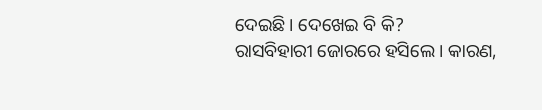ଦେଇଛି। ଦେଖେଇ ବି କି?
ରାସବିହାରୀ ଜୋରରେ ହସିଲେ। କାରଣ,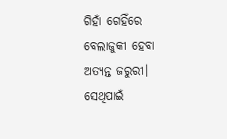ଗିହାଁ ଗେହିଁରେ ବେଲାଜୁକୀ ହେବା ଅତ୍ୟନ୍ତ ଜରୁରୀ। ସେଥିପାଇଁ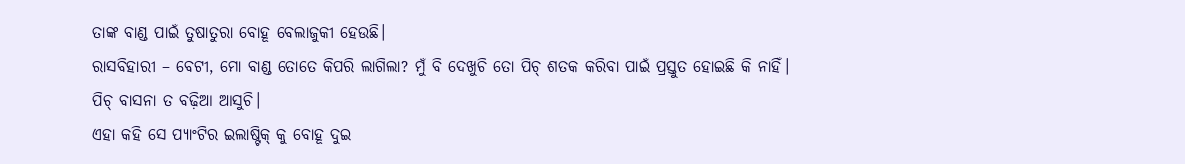ତାଙ୍କ ବାଣ୍ଡ ପାଇଁ ତୁଷାତୁରା ବୋହୂ ବେଲାଜୁକୀ ହେଉଛି।
ରାସବିହାରୀ – ବେଟୀ, ମୋ ବାଣ୍ଡ ତୋତେ କିପରି ଲାଗିଲା? ମୁଁ ବି ଦେଖୁଚି ତୋ ପିଚ୍ ଶତକ କରିବା ପାଇଁ ପ୍ରସ୍ତୁତ ହୋଇଛି କି ନାହିଁ। ପିଚ୍ ବାସନା ତ ବଢ଼ିଆ ଆସୁଚି।
ଏହା କହି ସେ ପ୍ୟାଂଟିର ଇଲାଷ୍ଟିକ୍ କୁ ବୋହୂ ଦୁଇ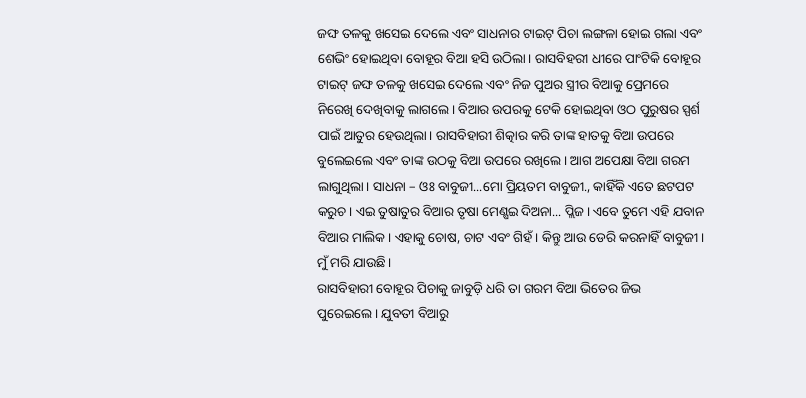ଜଙ୍ଘ ତଳକୁ ଖସେଇ ଦେଲେ ଏବଂ ସାଧନାର ଟାଇଟ୍ ପିଚା ଲଙ୍ଗଳା ହୋଇ ଗଲା ଏବଂ ଶେଭିଂ ହୋଇଥିବା ବୋହୂର ବିଆ ହସି ଉଠିଲା। ରାସବିହରୀ ଧୀରେ ପାଂଟିକି ବୋହୂର ଟାଇଟ୍ ଜଙ୍ଘ ତଳକୁ ଖସେଇ ଦେଲେ ଏବଂ ନିଜ ପୁଅର ସ୍ତ୍ରୀର ବିଆକୁ ପ୍ରେମରେ ନିରେଖି ଦେଖିବାକୁ ଲାଗଲେ। ବିଆର ଉପରକୁ ଟେକି ହୋଇଥିବା ଓଠ ପୁରୁଷର ସ୍ପର୍ଶ ପାଇଁ ଆତୁର ହେଉଥିଲା। ରାସବିହାରୀ ଶିତ୍କାର କରି ତାଙ୍କ ହାତକୁ ବିଆ ଉପରେ ବୁଲେଇଲେ ଏବଂ ତାଙ୍କ ଉଠକୁ ବିଆ ଉପରେ ରଖିଲେ। ଆଗ ଅପେକ୍ଷା ବିଆ ଗରମ ଲାଗୁଥିଲା। ସାଧନା – ଓଃ ବାବୁଜୀ...ମୋ ପ୍ରିୟତମ ବାବୁଜୀ., କାହିଁକି ଏତେ ଛଟପଟ କରୁଚ। ଏଇ ତୁଷାତୁର ବିଆର ତୃଷା ମେଣ୍ଷଇ ଦିଅନା... ପ୍ଲିଜ। ଏବେ ତୁମେ ଏହି ଯବାନ ବିଆର ମାଲିକ। ଏହାକୁ ଚୋଷ, ଚାଟ ଏବଂ ଗିହଁ। କିନ୍ତୁ ଆଉ ଡେରି କରନାହିଁ ବାବୁଜୀ। ମୁଁ ମରି ଯାଉଛି।
ରାସବିହାରୀ ବୋହୂର ପିଚାକୁ ଜାବୁଡ଼ି ଧରି ତା ଗରମ ବିଆ ଭିତେର ଜିଭ ପୁରେଇଲେ। ଯୁବତୀ ବିଆରୁ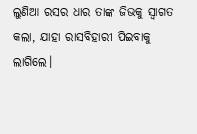ଲୁଣିଆ ରସର ଧାର ତାଙ୍କ ଜିଭକୁ ସ୍ବାଗତ କଲା, ଯାହା ରାସବିହାରୀ ପିଇବାକୁ ଲାଗିଲେ।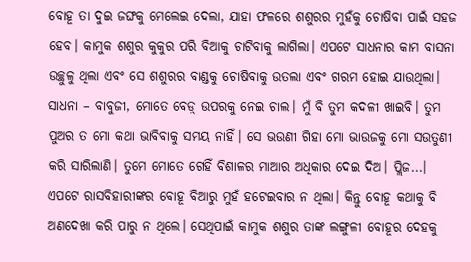ବୋହୂ ତା ଦୁଇ ଜଙ୍ଘକୁ ମେଲେଇ ଦେଲା, ଯାହା ଫଳରେ ଶଶୁରର ମୁହଁକୁ ଚୋଷିବା ପାଇଁ ସହଜ ହେବ। କାମୁକ ଶଶୁର କୁକୁର ପରି ବିଆକୁ ଚାଟିବାକୁ ଲାଗିଲା। ଏପଟେ ସାଧନାର କାମ ବାସନା ଉଚ୍ଛୁଳୁ ଥିଲା ଏବଂ ସେ ଶଶୁରର ବାଣ୍ଡକୁ ଚୋଷିବାକୁ ଉତଲା ଏବଂ ଗରମ ହୋଇ ଯାଉଥିଲା।
ସାଧନା – ବାବୁଜୀ, ମୋତେ ବେଡ଼୍ ଉପରକୁ ନେଇ ଚାଲ। ମୁଁ ବି ତୁମ କଦଳୀ ଖାଇବି। ତୁମ ପୁଅର ତ ମୋ କଥା ଭାବିବାକୁ ସମୟ ନାହିଁ। ସେ ଭଉଣୀ ଗିହା ମୋ ଭାଉଜକୁ ମୋ ସଉତୁଣୀ କରି ସାରିଲାଣି। ତୁମେ ମୋତେ ଗେହିଁ ବିଶାଳର ମାଆର ଅଧିକାର ଦେଇ ଦିଅ। ପ୍ଲିଜ...।
ଏପଟେ ରାସବିହାରୀଙ୍କର ବୋହୂ ବିଆରୁ ମୁହଁ ହଟେଇବାର ନ ଥିଲା। କିନ୍ତୁ ବୋହୂ କଥାକୁ ବି ଅଣଦେଖା କରି ପାରୁ ନ ଥିଲେ। ସେଥିପାଇଁ କାମୁକ ଶଶୁର ତାଙ୍କ ଲଙ୍ଗୁଳୀ ବୋହୂର ଦେହକୁ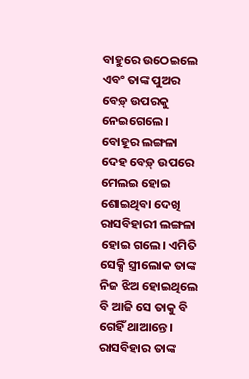ବାହୁରେ ଉଠେଇଲେ ଏବଂ ତାଙ୍କ ପୁଅର ବେଡ଼୍ ଉପରକୁ ନେଇଗେଲେ। ବୋହୂର ଲଙ୍ଗଳା ଦେହ ବେଡ଼୍ ଉପରେ ମେଲଇ ହୋଇ ଶୋଇଥିବା ଦେଖି ରାସବିହାରୀ ଲଙ୍ଗଳା ହୋଇ ଗଲେ। ଏମିତି ସେକ୍ସି ସ୍ତ୍ରୀଲୋକ ତାଙ୍କ ନିଜ ଝିଅ ହୋଇଥିଲେ ବି ଆଜି ସେ ତାକୁ ବି ଗେହିଁ ଥାଆନ୍ତେ। ରାସବିହାର ତାଙ୍କ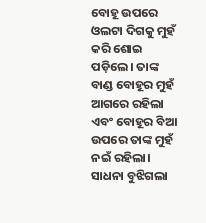ବୋହୂ ଉପରେ ଓଲଟା ଦିଗକୁ ମୁହଁ କରି ଶୋଇ ପଡ଼ିଲେ। ତାଙ୍କ ବାଣ୍ଡ ବୋହୂର ମୁହଁ ଆଗରେ ରହିଲା ଏବଂ ବୋହୂର ବିଆ ଉପରେ ତାଙ୍କ ମୁହଁ ନଇଁ ରହିଲା। ସାଧନା ବୁଝିଗଲା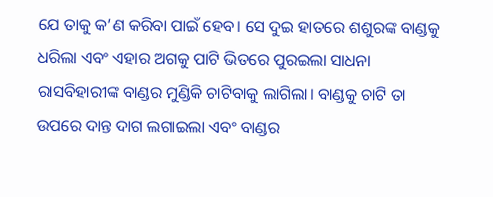ଯେ ତାକୁ କ’ଣ କରିବା ପାଇଁ ହେବ। ସେ ଦୁଇ ହାତରେ ଶଶୁରଙ୍କ ବାଣ୍ଡକୁ ଧରିଲା ଏବଂ ଏହାର ଅଗକୁ ପାଟି ଭିତରେ ପୁରଇଲା ସାଧନା ରାସବିହାରୀଙ୍କ ବାଣ୍ଡର ମୁଣ୍ଡିକି ଚାଟିବାକୁ ଲାଗିଲା। ବାଣ୍ଡକୁ ଚାଟି ତା ଉପରେ ଦାନ୍ତ ଦାଗ ଲଗାଇଲା ଏବଂ ବାଣ୍ଡର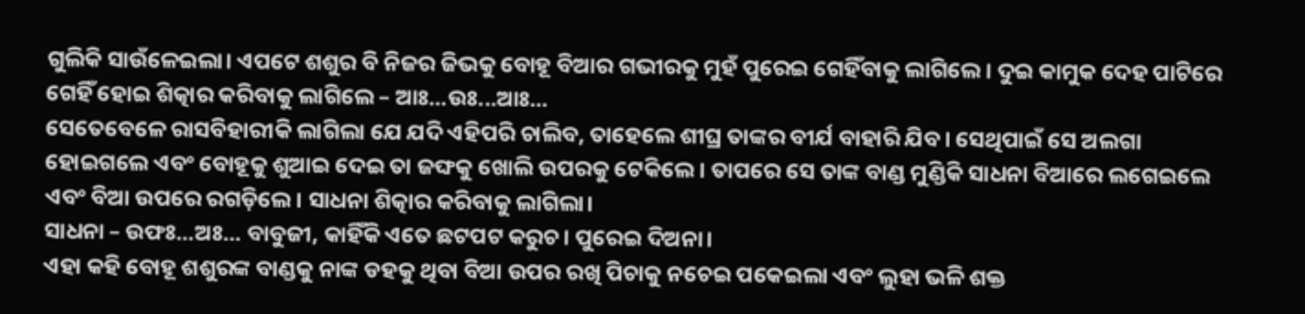ଗୁଲିକି ସାଉଁଳେଇଲା। ଏପଟେ ଶଶୁର ବି ନିଜର ଜିଭକୁ ବୋହୂ ବିଆର ଗଭୀରକୁ ମୁହଁ ପୁରେଇ ଗେହିଁବାକୁ ଲାଗିଲେ। ଦୁଇ କାମୁକ ଦେହ ପାଟିରେ ଗେହିଁ ହୋଇ ଶିତ୍କାର କରିବାକୁ ଲାଗିଲେ – ଆଃ...ଉଃ...ଆଃ...
ସେତେବେଳେ ରାସବିହାରୀକି ଲାଗିଲା ଯେ ଯଦି ଏହିପରି ଚାଲିବ, ତାହେଲେ ଶୀଘ୍ର ତାଙ୍କର ବୀର୍ଯ ବାହାରି ଯିବ। ସେଥିପାଇଁ ସେ ଅଲଗା ହୋଇଗଲେ ଏବଂ ବୋହୂକୁ ଶୁଆଇ ଦେଇ ତା ଜଙ୍ଘକୁ ଖୋଲି ଉପରକୁ ଟେକିଲେ। ତାପରେ ସେ ତାଙ୍କ ବାଣ୍ଡ ମୁଣ୍ଡିକି ସାଧନା ବିଆରେ ଲଗେଇଲେ ଏବଂ ବିଆ ଉପରେ ରଗଡ଼ିଲେ। ସାଧନା ଶିତ୍କାର କରିବାକୁ ଲାଗିଲା।
ସାଧନା – ଉଫଃ...ଅଃ... ବାବୁଜୀ, କାହିଁକି ଏତେ ଛଟପଟ କରୁଚ। ପୁରେଇ ଦିଅନା।
ଏହା କହି ବୋହୂ ଶଶୁରଙ୍କ ବାଣ୍ଡକୁ ନାଙ୍କ ଡହକୁ ଥିବା ବିଆ ଉପର ରଖି ପିଚାକୁ ନଚେଇ ପକେଇଲା ଏବଂ ଲୁହା ଭଳି ଶକ୍ତ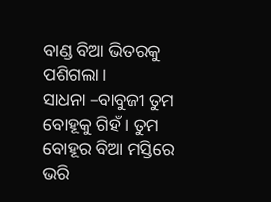ବାଣ୍ଡ ବିଆ ଭିତରକୁ ପଶିଗଲା।
ସାଧନା –ବାବୁଜୀ ତୁମ ବୋହୂକୁ ଗିହଁ। ତୁମ ବୋହୂର ବିଆ ମସ୍ତିରେ ଭରି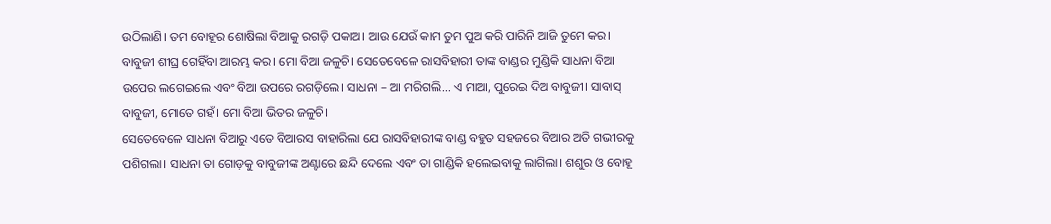ଉଠିଲାଣି। ତମ ବୋହୂର ଶୋଷିଲା ବିଆକୁ ରଗଡ଼ି ପକାଅ। ଆଉ ଯେଉଁ କାମ ତୁମ ପୁଅ କରି ପାରିନି ଆଜି ତୁମେ କର। ବାବୁଜୀ ଶୀଘ୍ର ଗେହିଁବା ଆରମ୍ଭ କର। ମୋ ବିଆ ଜଳୁଚି। ସେତେବେଳେ ରାସବିହାରୀ ତାଙ୍କ ବାଣ୍ଡର ମୁଣ୍ଡିକି ସାଧନା ବିଆ ଉପେର ଲଗେଇଲେ ଏବଂ ବିଆ ଉପରେ ରଗଡ଼ିଲେ। ସାଧନା – ଆ ମରିଗଲି... ଏ ମାଆ, ପୁରେଇ ଦିଅ ବାବୁଜୀ। ସାବାସ୍ ବାବୁଜୀ, ମୋତେ ଗହଁ। ମୋ ବିଆ ଭିତର ଜଳୁଚି।
ସେତେବେଳେ ସାଧନା ବିଆରୁ ଏତେ ବିଆରସ ବାହାରିଲା ଯେ ରାସବିହାରୀଙ୍କ ବାଣ୍ଡ ବହୁତ ସହଜରେ ବିଆର ଅତି ଗଭୀରକୁ ପଶିଗଲା। ସାଧନା ତା ଗୋଡ଼କୁ ବାବୁଜୀଙ୍କ ଅଣ୍ଟାରେ ଛନ୍ଦି ଦେଲେ ଏବଂ ତା ଗାଣ୍ଡିକି ହଲେଇବାକୁ ଲାଗିଲା। ଶଶୁର ଓ ବୋହୂ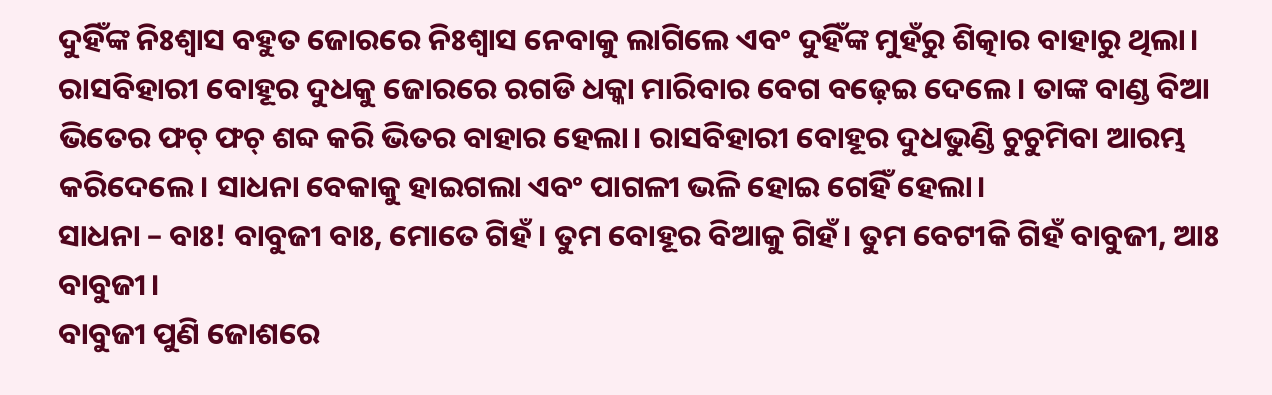ଦୁହିଁଙ୍କ ନିଃଶ୍ବାସ ବହୁତ ଜୋରରେ ନିଃଶ୍ବାସ ନେବାକୁ ଲାଗିଲେ ଏବଂ ଦୁହିଁଙ୍କ ମୁହଁରୁ ଶିତ୍କାର ବାହାରୁ ଥିଲା। ରାସବିହାରୀ ବୋହୂର ଦୁଧକୁ ଜୋରରେ ରଗଡି ଧକ୍କା ମାରିବାର ବେଗ ବଢ଼େଇ ଦେଲେ। ତାଙ୍କ ବାଣ୍ଡ ବିଆ ଭିତେର ଫଚ୍ ଫଚ୍ ଶବ୍ଦ କରି ଭିତର ବାହାର ହେଲା। ରାସବିହାରୀ ବୋହୂର ଦୁଧଭୁଣ୍ଡି ଚୁଚୁମିବା ଆରମ୍ଭ କରିଦେଲେ। ସାଧନା ବେକାକୁ ହାଇଗଲା ଏବଂ ପାଗଳୀ ଭଳି ହୋଇ ଗେହିଁ ହେଲା।
ସାଧନା – ବାଃ! ବାବୁଜୀ ବାଃ, ମୋତେ ଗିହଁ । ତୁମ ବୋହୂର ବିଆକୁ ଗିହଁ। ତୁମ ବେଟୀକି ଗିହଁ ବାବୁଜୀ, ଆଃ ବାବୁଜୀ।
ବାବୁଜୀ ପୁଣି ଜୋଶରେ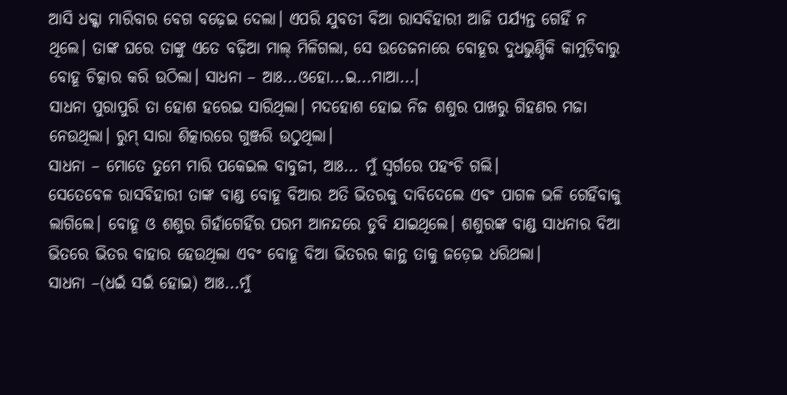ଆସି ଧକ୍କା ମାରିବାର ବେଗ ବଢ଼େଇ ଦେଲା। ଏପରି ଯୁବତୀ ବିଆ ରାସବିହାରୀ ଆଜି ପର୍ଯ୍ୟନ୍ତ ଗେହିଁ ନ ଥିଲେ। ତାଙ୍କ ଘରେ ତାଙ୍କୁ ଏତେ ବଢ଼ିଆ ମାଲ୍ ମିଳିଗଲା, ସେ ଉତେଜନାରେ ବୋହୂର ଦୁଧଭୁଣ୍ଡିକି କାମୁଡ଼ିବାରୁ ବୋହୂ ଚିତ୍କାର କରି ଉଠିଲା। ସାଧନା – ଆଃ...ଓହୋ...ଇ...ମାଆ...।
ସାଧନା ପୁରାପୁରି ତା ହୋଶ ହରେଇ ସାରିଥିଲା। ମଦହୋଶ ହୋଇ ନିଜ ଶଶୁର ପାଖରୁ ଗିହଣର ମଜା ନେଉଥିଲା। ରୁମ୍ ସାରା ଶିତ୍କାରରେ ଗୁଞ୍ଜରି ଉଠୁଥିଲା।
ସାଧନା – ମୋତେ ତୁମେ ମାରି ପକେଇଲ ବାବୁଜୀ, ଆଃ... ମୁଁ ସ୍ବର୍ଗରେ ପହଂଚି ଗଲି।
ସେତେବେଳ ରାସବିହାରୀ ତାଙ୍କ ବାଣ୍ଡ ବୋହୂ ବିଆର ଅତି ଭିତରକୁ ଦାବିଦେଲେ ଏବଂ ପାଗଳ ଭଳି ଗେହିଁବାକୁ ଲାଗିଲେ। ବୋହୂ ଓ ଶଶୁର ଗିହାଁଗେହିଁର ପରମ ଆନନ୍ଦରେ ଡୁବି ଯାଇଥିଲେ। ଶଶୁରଙ୍କ ବାଣ୍ଡ ସାଧନାର ବିଆ ଭିତରେ ଭିତର ବାହାର ହେଉଥିଲା ଏବଂ ବୋହୂ ବିଆ ଭିତରର କାନ୍ଥ ତାକୁ ଜଡ଼େଇ ଧରିଥଲା।
ସାଧନା –(ଧଇଁ ସଇଁ ହୋଇ) ଆଃ...ମୁଁ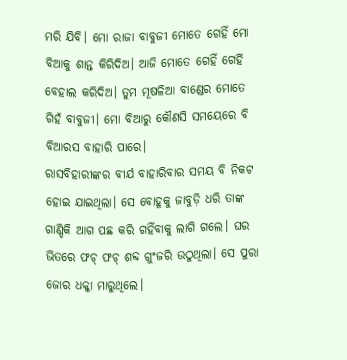ମରି ଯିବି। ମୋ ରାଜା ବାବୁଜୀ ମୋତେ ଗେହିଁ ମୋ ବିଆକୁ ଶାନ୍ତ କିରିଦିଅ। ଆଜି ମୋତେ ଗେହିଁ ଗେର୍ହି ବେହାଲ କରିଦିଅ। ତୁମ ମୂଷଳିଆ ବାଣ୍ଡେର ମୋତେ ଗିହଁ ବାବୁଜୀ। ମୋ ବିଆରୁ କୌଣସି ସମୟେରେ ବି ବିଆରସ ବାହାରି ପାରେ।
ରାସବିହାରୀଙ୍କର ବୀର୍ଯ ବାହାରିବାର ସମୟ ବି ନିକଟ ହୋଇ ଯାଇଥିଲା। ସେ ବୋହୂକୁ ଜାବୁଡ଼ି ଧରି ତାଙ୍କ ଗାଣ୍ଡିକି ଆଗ ପଛ କରି ଗହିଁବାକୁ ଲାଗି ଗଲେ। ଘର ଭିତରେ ଫଚ୍ ଫଚ୍ ଶବ୍ଦ ଗୁଂଜରି ଉଠୁଥିଲା। ସେ ପୁରା ଜୋର ଧକ୍କା ମାରୁଥିଲେ।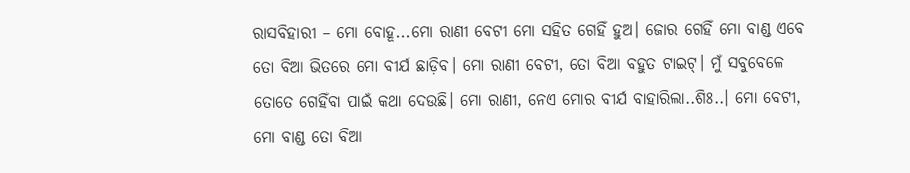ରାସବିହାରୀ – ମୋ ବୋହୂ...ମୋ ରାଣୀ ବେଟୀ ମୋ ସହିତ ଗେହିଁ ହୁଅ। ଜୋର ଗେହିଁ ମୋ ବାଣ୍ଡ ଏବେ ତୋ ବିଆ ଭିତରେ ମୋ ବୀର୍ଯ ଛାଡ଼ିବ। ମୋ ରାଣୀ ବେଟୀ, ତୋ ବିଆ ବହୁତ ଟାଇଟ୍। ମୁଁ ସବୁବେଳେ ତୋତେ ଗେହିଁବା ପାଇଁ କଥା ଦେଉଛି। ମୋ ରାଣୀ, ନେଏ ମୋର ବୀର୍ଯ ବାହାରିଲା..ଶିଃ..। ମୋ ବେଟୀ, ମୋ ବାଣ୍ଡ ତୋ ବିଆ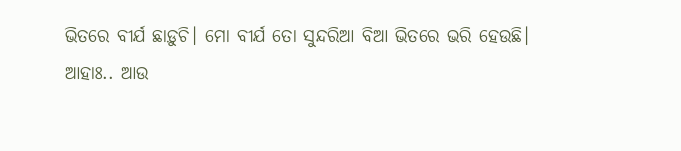ଭିତରେ ବୀର୍ଯ ଛାଡ଼ୁଚି। ମୋ ବୀର୍ଯ ତୋ ସୁନ୍ଦରିଆ ବିଆ ଭିତରେ ଭରି ହେଉଛି।
ଆହାଃ.. ଆଉ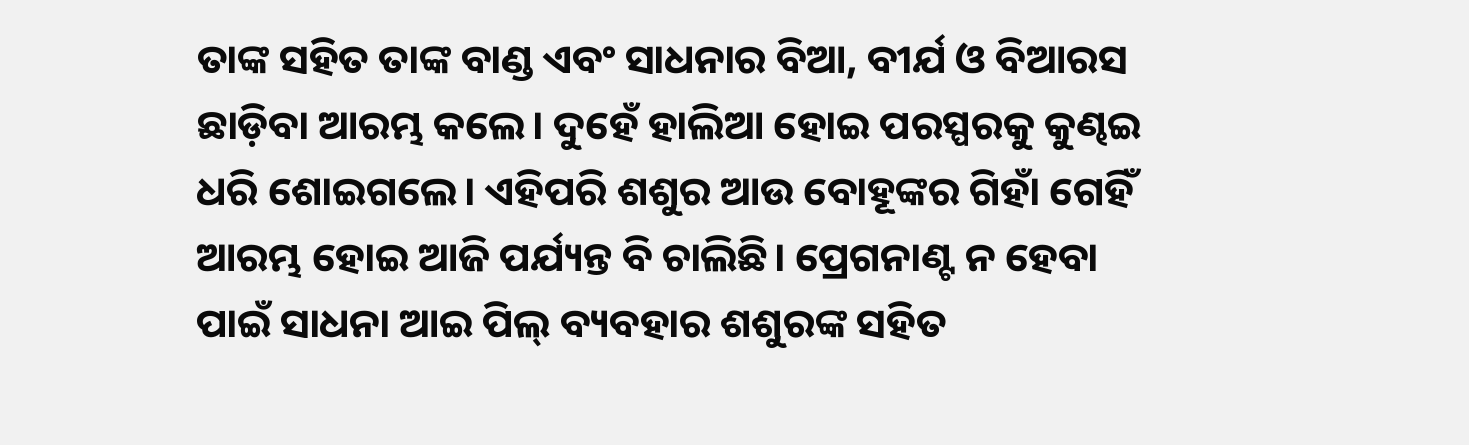ତାଙ୍କ ସହିତ ତାଙ୍କ ବାଣ୍ଡ ଏବଂ ସାଧନାର ବିଆ, ବୀର୍ଯ ଓ ବିଆରସ ଛାଡ଼ିବା ଆରମ୍ଭ କଲେ। ଦୁହେଁ ହାଲିଆ ହୋଇ ପରସ୍ପରକୁ କୁଣ୍ଢଇ ଧରି ଶୋଇଗଲେ। ଏହିପରି ଶଶୁର ଆଉ ବୋହୂଙ୍କର ଗିହାଁ ଗେହିଁ ଆରମ୍ଭ ହୋଇ ଆଜି ପର୍ଯ୍ୟନ୍ତ ବି ଚାଲିଛି। ପ୍ରେଗନାଣ୍ଟ ନ ହେବା ପାଇଁ ସାଧନା ଆଇ ପିଲ୍ ବ୍ୟବହାର ଶଶୁରଙ୍କ ସହିତ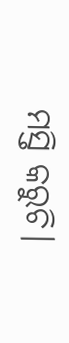ମସ୍ତି କରୁଚି।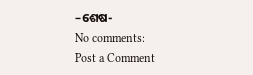–ଶେଷ-
No comments:
Post a Comment